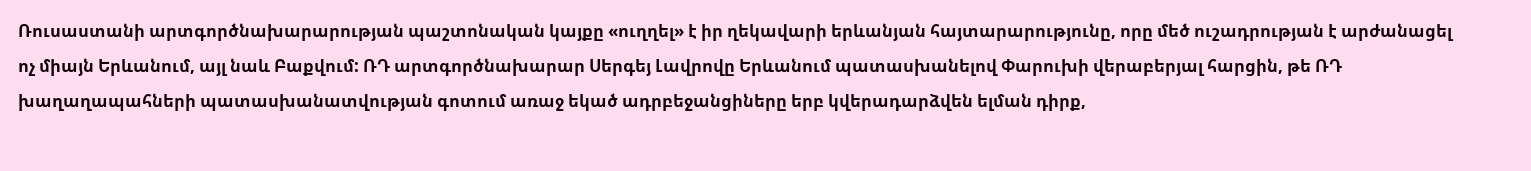Ռուսաստանի արտգործնախարարության պաշտոնական կայքը «ուղղել» է իր ղեկավարի երևանյան հայտարարությունը, որը մեծ ուշադրության է արժանացել ոչ միայն Երևանում, այլ նաև Բաքվում: ՌԴ արտգործնախարար Սերգեյ Լավրովը Երևանում պատասխանելով Փարուխի վերաբերյալ հարցին, թե ՌԴ խաղաղապահների պատասխանատվության գոտում առաջ եկած ադրբեջանցիները երբ կվերադարձվեն ելման դիրք,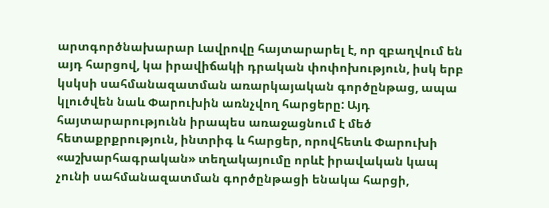արտգործնախարար Լավրովը հայտարարել է, որ զբաղվում են այդ հարցով, կա իրավիճակի դրական փոփոխություն, իսկ երբ կսկսի սահմանազատման առարկայական գործընթաց, ապա կլուծվեն նաև Փարուխին առնչվող հարցերը: Այդ հայտարարությունն իրապես առաջացնում է մեծ հետաքրքրություն, ինտրիգ և հարցեր, որովհետև Փարուխի «աշխարհագրական» տեղակայումը որևէ իրավական կապ չունի սահմանազատման գործընթացի ենակա հարցի,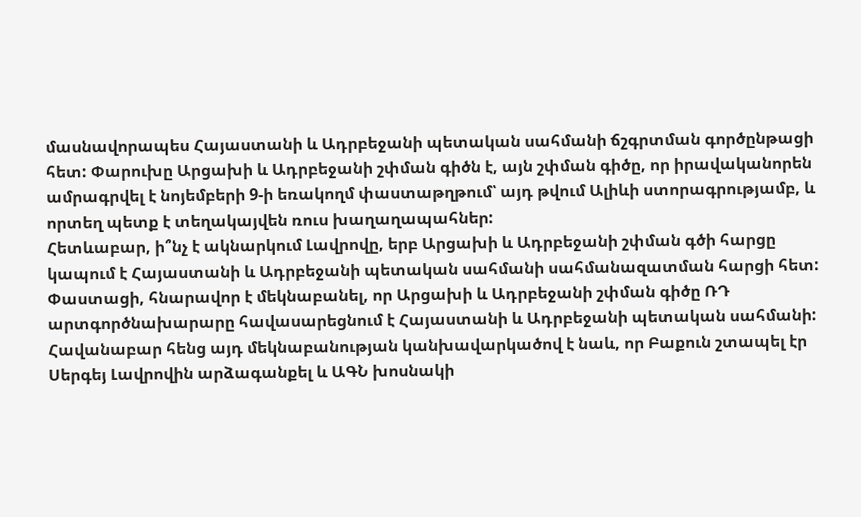մասնավորապես Հայաստանի և Ադրբեջանի պետական սահմանի ճշգրտման գործընթացի հետ: Փարուխը Արցախի և Ադրբեջանի շփման գիծն է, այն շփման գիծը, որ իրավականորեն ամրագրվել է նոյեմբերի 9-ի եռակողմ փաստաթղթում՝ այդ թվում Ալիևի ստորագրությամբ, և որտեղ պետք է տեղակայվեն ռուս խաղաղապահներ:
Հետևաբար, ի՞նչ է ակնարկում Լավրովը, երբ Արցախի և Ադրբեջանի շփման գծի հարցը կապում է Հայաստանի և Ադրբեջանի պետական սահմանի սահմանազատման հարցի հետ: Փաստացի, հնարավոր է մեկնաբանել, որ Արցախի և Ադրբեջանի շփման գիծը ՌԴ արտգործնախարարը հավասարեցնում է Հայաստանի և Ադրբեջանի պետական սահմանի: Հավանաբար հենց այդ մեկնաբանության կանխավարկածով է նաև, որ Բաքուն շտապել էր Սերգեյ Լավրովին արձագանքել և ԱԳՆ խոսնակի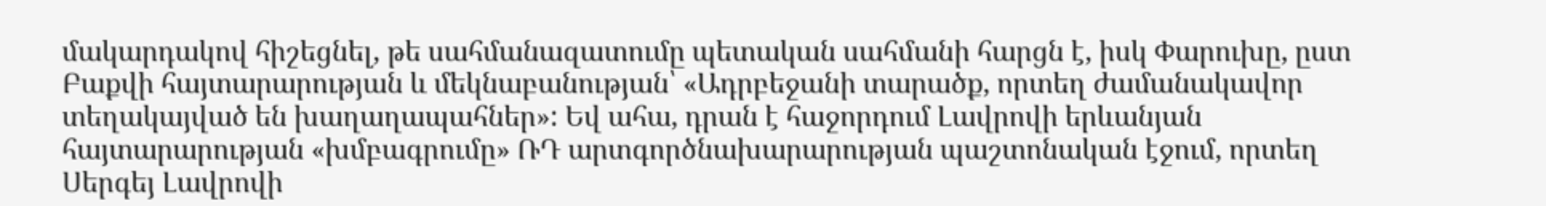մակարդակով հիշեցնել, թե սահմանազատումը պետական սահմանի հարցն է, իսկ Փարուխը, ըստ Բաքվի հայտարարության և մեկնաբանության՝ «Ադրբեջանի տարածք, որտեղ ժամանակավոր տեղակայված են խաղաղապահներ»: Եվ ահա, դրան է հաջորդում Լավրովի երևանյան հայտարարության «խմբագրումը» ՌԴ արտգործնախարարության պաշտոնական էջում, որտեղ Սերգեյ Լավրովի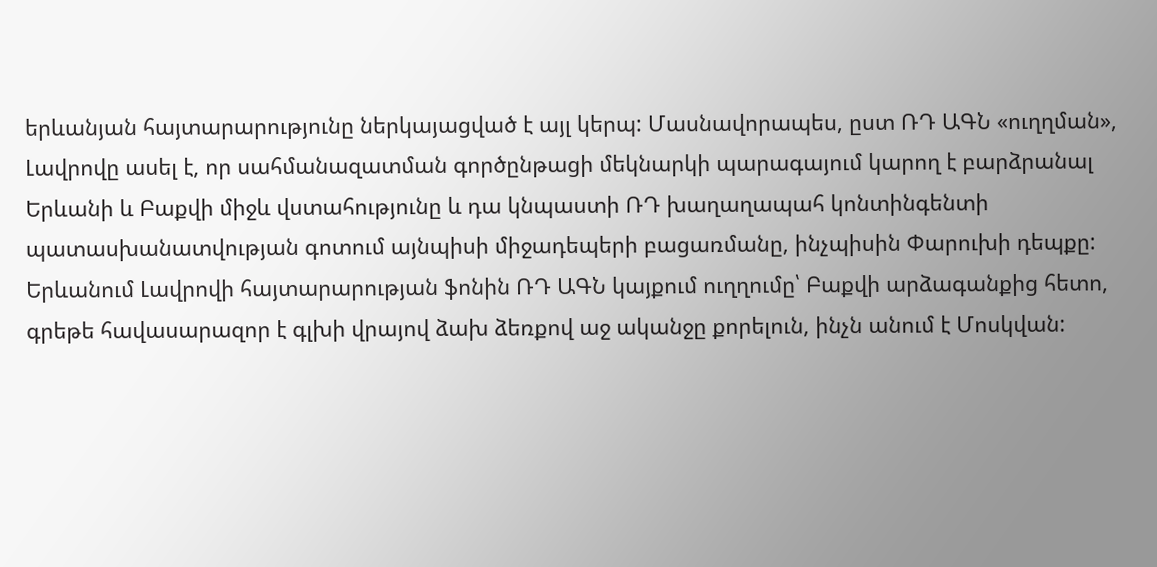երևանյան հայտարարությունը ներկայացված է այլ կերպ: Մասնավորապես, ըստ ՌԴ ԱԳՆ «ուղղման», Լավրովը ասել է, որ սահմանազատման գործընթացի մեկնարկի պարագայում կարող է բարձրանալ Երևանի և Բաքվի միջև վստահությունը և դա կնպաստի ՌԴ խաղաղապահ կոնտինգենտի պատասխանատվության գոտում այնպիսի միջադեպերի բացառմանը, ինչպիսին Փարուխի դեպքը: Երևանում Լավրովի հայտարարության ֆոնին ՌԴ ԱԳՆ կայքում ուղղումը՝ Բաքվի արձագանքից հետո, գրեթե հավասարազոր է գլխի վրայով ձախ ձեռքով աջ ականջը քորելուն, ինչն անում է Մոսկվան: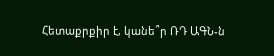Հետաքրքիր է, կանե՞ր ՌԴ ԱԳՆ-ն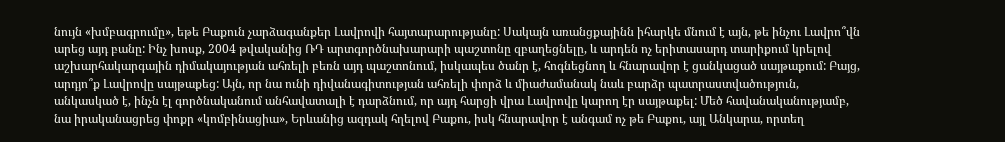նույն «խմբագրումը», եթե Բաքուն չարձագանքեր Լավրովի հայտարարությանը: Սակայն առանցքայինն իհարկե մնում է այն, թե ինչու Լավրո՞վն արեց այդ բանը: Ինչ խոսք, 2004 թվականից ՌԴ արտգործնախարարի պաշտոնը զբաղեցնելը, և արդեն ոչ երիտասարդ տարիքում կրելով աշխարհակարգային դիմակայության ահռելի բեռն այդ պաշտոնում, իսկապես ծանր է, հոգնեցնող և հնարավոր է ցանկացած սայթաքում: Բայց, արդյո՞ք Լավրովը սայթաքեց: Այն, որ նա ունի դիվանագիտության ահռելի փորձ և միաժամանակ նաև բարձր պատրաստվածություն, անկասկած է, ինչն էլ գործնականում անհավատալի է դարձնում, որ այդ հարցի վրա Լավրովը կարող էր սայթաքել: Մեծ հավանականությամբ, նա իրականացրեց փոքր «կոմբինացիա», Երևանից ազդակ հղելով Բաքու, իսկ հնարավոր է անգամ ոչ թե Բաքու, այլ Անկարա, որտեղ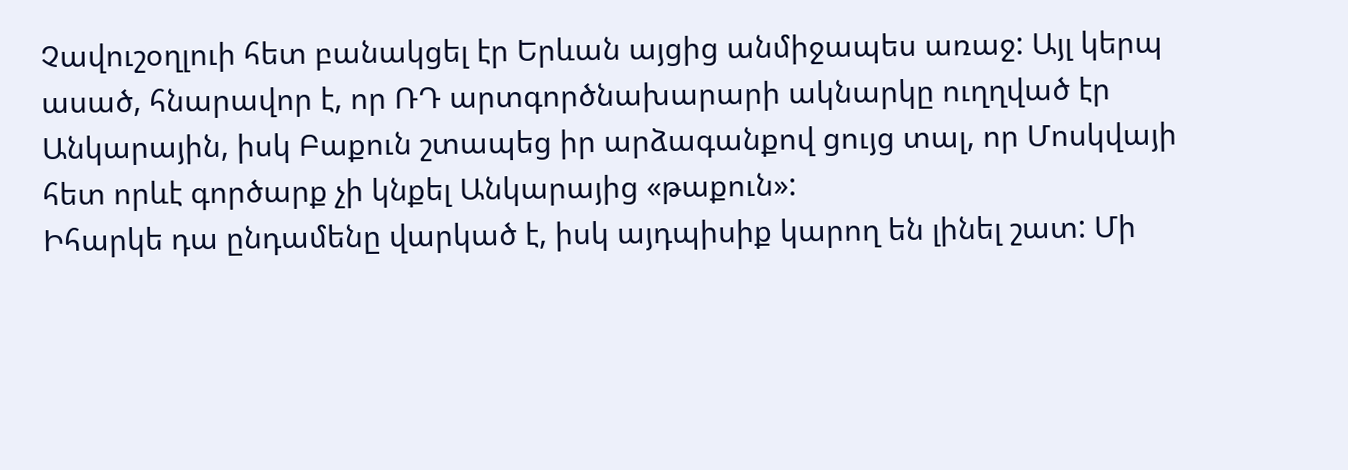Չավուշօղլուի հետ բանակցել էր Երևան այցից անմիջապես առաջ: Այլ կերպ ասած, հնարավոր է, որ ՌԴ արտգործնախարարի ակնարկը ուղղված էր Անկարային, իսկ Բաքուն շտապեց իր արձագանքով ցույց տալ, որ Մոսկվայի հետ որևէ գործարք չի կնքել Անկարայից «թաքուն»:
Իհարկե դա ընդամենը վարկած է, իսկ այդպիսիք կարող են լինել շատ: Մի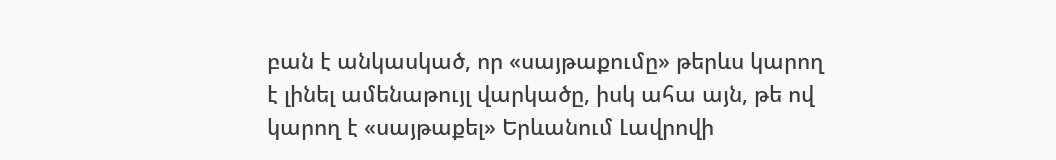բան է անկասկած, որ «սայթաքումը» թերևս կարող է լինել ամենաթույլ վարկածը, իսկ ահա այն, թե ով կարող է «սայթաքել» Երևանում Լավրովի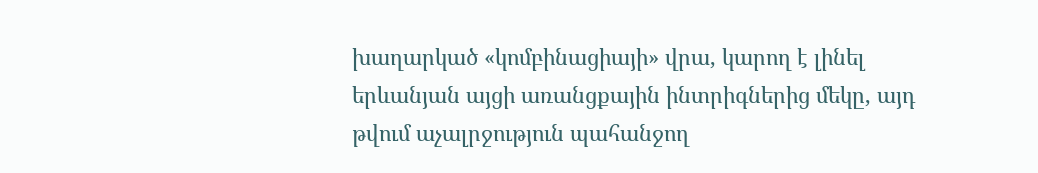խաղարկած «կոմբինացիայի» վրա, կարող է լինել երևանյան այցի առանցքային ինտրիգներից մեկը, այդ թվում աչալրջություն պահանջող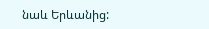նաև Երևանից: